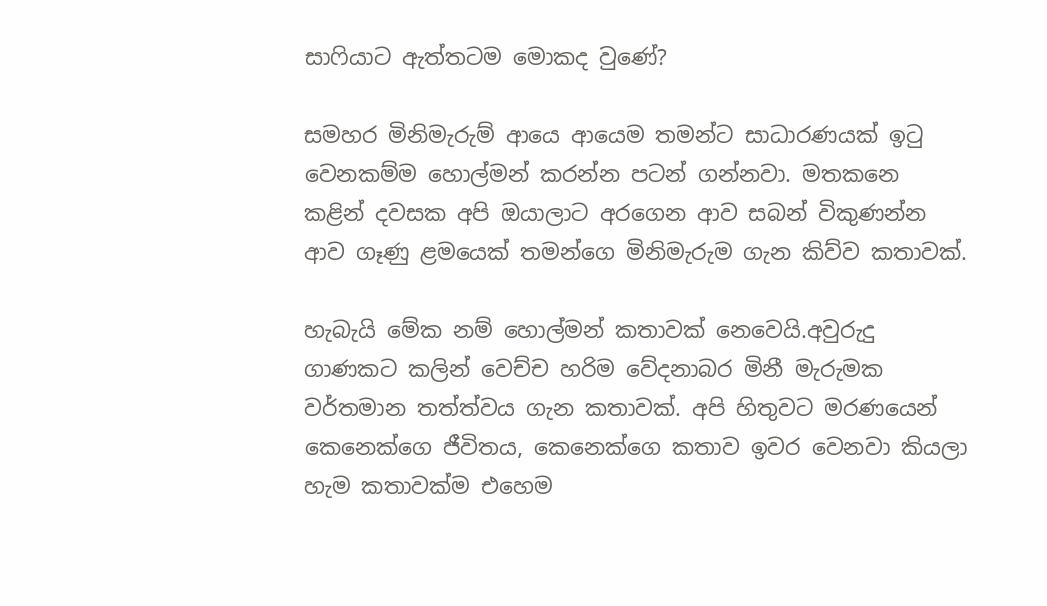සාෆියාට ඇත්තටම මොකද වුණේ?

සමහර මිනිමැරුම් ආයෙ ආයෙම තමන්ට සාධාරණයක් ඉටු වෙනකම්ම හොල්මන් කරන්න පටන් ගන්නවා. මතකනෙ කළින් දවසක අපි ඔයාලාට අරගෙන ආව සබන් විකුණන්න ආව ගෑණු ළමයෙක් තමන්ගෙ මිනිමැරුම ගැන කිව්ව කතාවක්.

හැබැයි මේක නම් හොල්මන් කතාවක් නෙවෙයි.අවුරුදු ගාණකට කලින් වෙච්ච හරිම වේදනාබර මිනී මැරුමක වර්තමාන තත්ත්වය ගැන කතාවක්. අපි හිතුවට මරණයෙන් කෙනෙක්ගෙ ජීවිතය, කෙනෙක්ගෙ කතාව ඉවර වෙනවා කියලා හැම කතාවක්ම එහෙම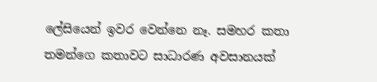ලේසියෙන් ඉවර වෙන්නෙ නෑ. සමහර කතා තමන්ගෙ කතාවට සාධාරණ අවසානයක්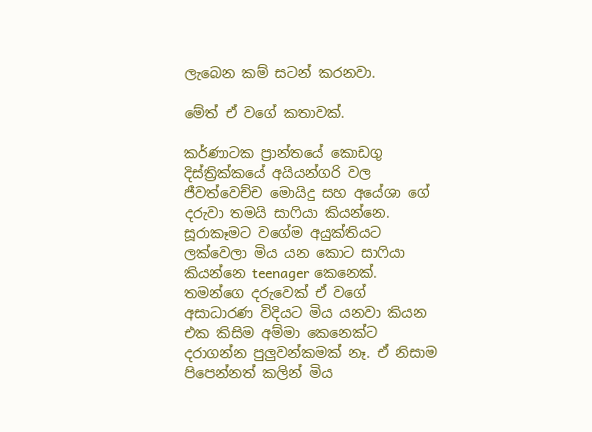ලැබෙන කම් සටන් කරනවා.

මේත් ඒ වගේ කතාවක්.

කර්ණාටක ප්‍රාන්තයේ කොඩගු දිස්ත්‍රික්කයේ අයියන්ගරි වල ජීවත්වෙච්ච මොයිදු සහ අයේශා ගේ දරුවා තමයි සාෆියා කියන්නෙ. සූරාකෑමට වගේම අයුක්තියට ලක්වෙලා මිය යන කොට සාෆියා කියන්නෙ teenager කෙනෙක්. තමන්ගෙ දරුවෙක් ඒ වගේ අසාධාරණ විදියට මිය යනවා කියන එක කිසිම අම්මා කෙනෙක්ට දරාගන්න පුලුවන්කමක් නෑ. ඒ නිසාම පිපෙන්නත් කලින් මිය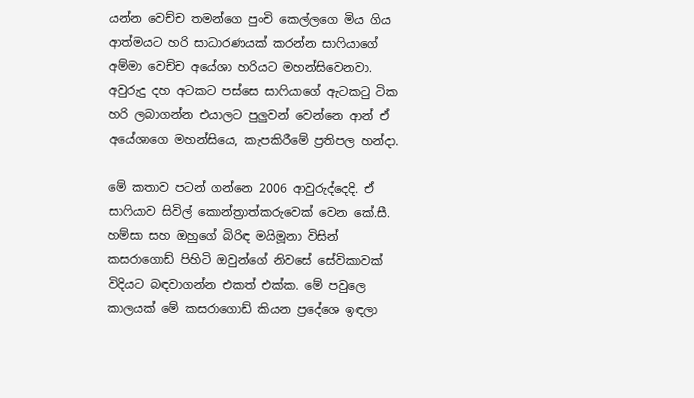යන්න වෙච්ච තමන්ගෙ පුංචි කෙල්ලගෙ මිය ගිය ආත්මයට හරි සාධාරණයක් කරන්න සාෆියාගේ අම්මා වෙච්ච අයේශා හරියට මහන්සිවෙනවා. අවුරුදු දහ අටකට පස්සෙ සාෆියාගේ ඇටකටු ටික හරි ලබාගන්න එයාලට පුලුවන් වෙන්නෙ ආන් ඒ අයේශාගෙ මහන්සියෙ, කැපකිරීමේ ප්‍රතිපල හන්දා.

මේ කතාව පටන් ගන්නෙ 2006 ආවුරුද්දෙදි. ඒ සාෆියාව සිවිල් කොන්ත්‍රාත්කරුවෙක් වෙන කේ.සී. හම්සා සහ ඔහුගේ බිරිඳ මයිමූනා විසින් කසරාගොඩ් පිහිටි ඔවුන්ගේ නිවසේ සේවිකාවක් විදියට බඳවාගන්න එකත් එක්ක. මේ පවුලෙ කාලයක් මේ කසරාගොඩ් කියන ප්‍රදේශෙ ඉඳලා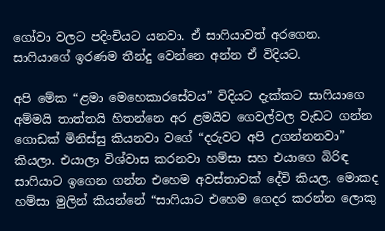ගෝවා වලට පදිංචියට යනවා. ඒ සාෆියාවත් අරගෙන. සාෆියාගේ ඉරණම තීන්දු වෙන්නෙ අන්න ඒ විදියට.

අපි මේක “ළමා මෙහෙකාරසේවය” විදියට දැක්කට සාෆියාගෙ අම්මයි තාත්තයි හිතන්නෙ අර ළමයිව ගෙවල්වල වැඩට ගන්න ගොඩක් මිනිස්සු කියනවා වගේ “දරුවට අපි උගන්නනවා” කියලා. එයාලා විශ්වාස කරනවා හම්සා සහ එයාගෙ බිරිඳ සාෆියාට ඉගෙන ගන්න එහෙම අවස්තාවක් දේවි කියල. මොකද හම්සා මුලින් කියන්නේ “සාෆියාට එහෙම ගෙදර කරන්න ලොකු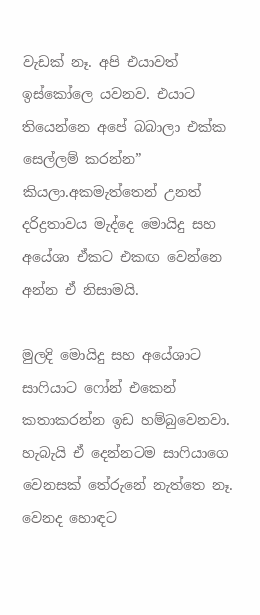වැඩක් නෑ. අපි එයාවත් ඉස්කෝලෙ යවනව. එයාට තියෙන්නෙ අපේ බබාලා එක්ක සෙල්ලම් කරන්න” කියලා.අකමැත්තෙන් උනත් දරිද්‍රතාවය මැද්දෙ මොයිදු සහ අයේශා ඒකට එකඟ වෙන්නෙ අන්න ඒ නිසාමයි.

මුලදි මොයිදු සහ අයේශාට සාෆියාට ෆෝන් එකෙන් කතාකරන්න ඉඩ හම්බුවෙනවා. හැබැයි ඒ දෙන්නටම සාෆියාගෙ වෙනසක් තේරුනේ නැත්තෙ නෑ. වෙනද හොඳට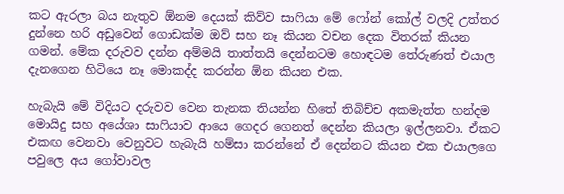කට ඇරලා බය නැතුව ඕනම දෙයක් කිව්ව සාෆියා මේ ෆෝන් කෝල් වලදි උත්තර දුන්නෙ හරි අඩුවෙන් ගොඩක්ම ඔව් සහ නෑ කියන වචන දෙක විතරක් කියන ගමන්. මේක දරුවව දන්න අම්මයි තාත්තයි දෙන්නටම හොඳටම තේරුණත් එයාල දැනගෙන හිටියෙ නෑ මොකද්ද කරන්න ඕන කියන එක.

හැබැයි මේ විදියට දරුවව වෙන තැනක තියන්න හිතේ තිබිච්ච අකමැත්ත හන්දම මොයිදු සහ අයේශා සාෆියාව ආයෙ ගෙදර ගෙනත් දෙන්න කියලා ඉල්ලනවා. ඒකට එකඟ වෙනවා වෙනුවට හැබැයි හම්සා කරන්නේ ඒ දෙන්නට කියන එක එයාලගෙ පවුලෙ අය ගෝවාවල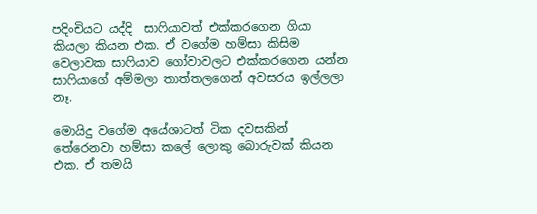පදිංචියට යද්දි  සාෆියාවත් එක්කරගෙන ගියා කියලා කියන එක. ඒ වගේම හම්සා කිසිම වෙලාවක සාෆියාව ගෝවාවලට එක්කරගෙන යන්න සාෆියාගේ අම්මලා තාත්තලගෙන් අවසරය ඉල්ලලා නෑ.

මොයිදු වගේම අයේශාටත් ටික දවසකින් තේරෙනවා හම්සා කලේ ලොකු බොරුවක් කියන එක. ඒ තමයි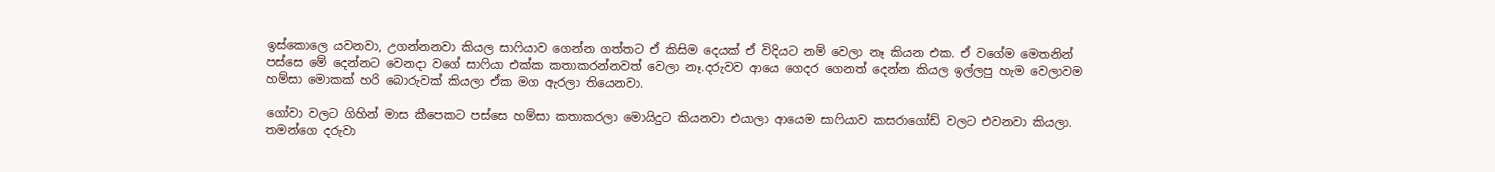ඉස්කොලෙ යවනවා, උගන්නනවා කියල සාෆියාව ගෙන්න ගත්තට ඒ කිසිම දෙයක් ඒ විදියට නම් වෙලා නෑ කියන එක. ඒ වගේම මෙතනින් පස්සෙ මේ දෙන්නට වෙනදා වගේ සාෆියා එක්ක කතාකරන්නවත් වෙලා නෑ.දරුවව ආයෙ ගෙදර ගෙනත් දෙන්න කියල ඉල්ලපු හැම වෙලාවම හම්සා මොකක් හරි බොරුවක් කියලා ඒක මග ඇරලා තියෙනවා.

ගෝවා වලට ගිහින් මාස කීපෙකට පස්සෙ හම්සා කතාකරලා මොයිදුට කියනවා එයාලා ආයෙම සාෆියාව කසරාගෝඩ් වලට එවනවා කියලා. තමන්ගෙ දරුවා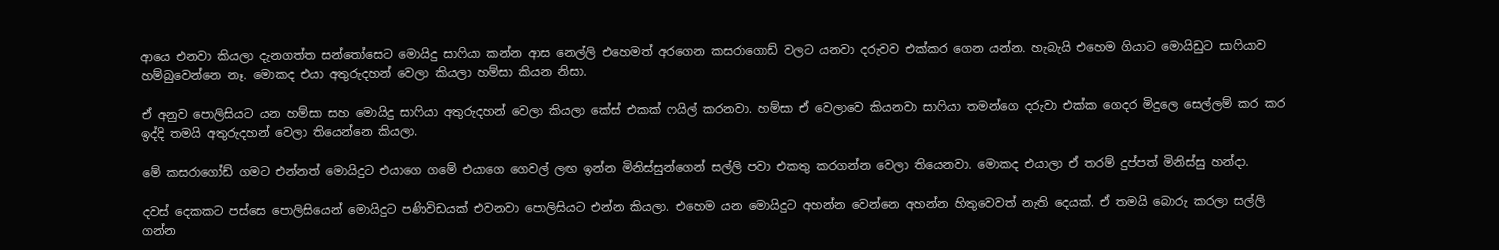ආයෙ එනවා කියලා දැනගත්ත සන්තෝසෙට මොයිදු සාෆියා කන්න ආස නෙල්ලි එහෙමත් අරගෙන කසරාගොඩ් වලට යනවා දරුවව එක්කර ගෙන යන්න. හැබැයි එහෙම ගියාට මොයිඩුට සාෆියාව හම්බුවෙන්නෙ නෑ. මොකද එයා අතුරුදහන් වෙලා කියලා හම්සා කියන නිසා.

ඒ අනුව පොලිසියට යන හම්සා සහ මොයිදු සාෆියා අතුරුදහන් වෙලා කියලා කේස් එකක් ෆයිල් කරනවා. හම්සා ඒ වෙලාවෙ කියනවා සාෆියා තමන්ගෙ දරුවා එක්ක ගෙදර මිදුලෙ සෙල්ලම් කර කර ඉද්දි තමයි අතුරුදහන් වෙලා තියෙන්නෙ කියලා.

මේ කසරාගෝඩ් ගමට එන්නත් මොයිදුට එයාගෙ ගමේ එයාගෙ ගෙවල් ලඟ ඉන්න මිනිස්සුන්ගෙන් සල්ලි පවා එකතු කරගන්න වෙලා තියෙනවා. මොකද එයාලා ඒ තරම් දුප්පත් මිනිස්සු හන්දා.

දවස් දෙකකට පස්සෙ පොලිසියෙන් මොයිදුට පණිවිඩයක් එවනවා පොලිසියට එන්න කියලා. එහෙම යන මොයිදුට අහන්න වෙන්නෙ අහන්න හිතුවෙවත් නැති දෙයක්. ඒ තමයි බොරු කරලා සල්ලි ගන්න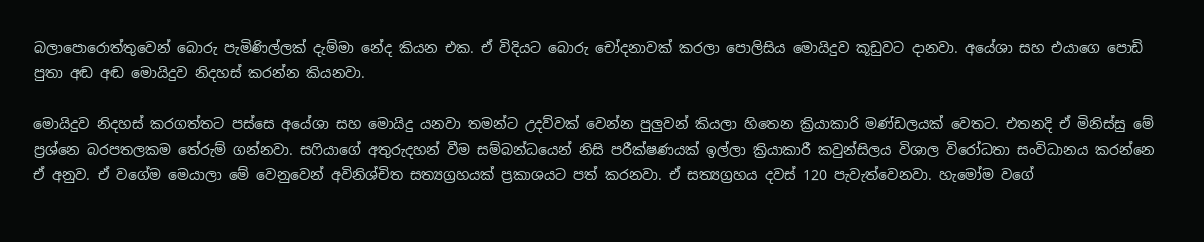බලාපොරොත්තුවෙන් බොරු පැමිණිල්ලක් දැම්මා නේද කියන එක. ඒ විදියට බොරු චෝදනාවක් කරලා පොලිසිය මොයිදුව කූඩුවට දානවා. අයේශා සහ එයාගෙ පොඩි පුතා අඬ අඬ මොයිදුව නිදහස් කරන්න කියනවා.

මොයිදුව නිදහස් කරගත්තට පස්සෙ අයේශා සහ මොයිදු යනවා තමන්ට උදව්වක් වෙන්න පුලුවන් කියලා හිතෙන ක්‍රියාකාරි මණ්ඩලයක් වෙතට. එතනදි ඒ මිනිස්සු මේ ප්‍රශ්නෙ බරපතලකම තේරුම් ගන්නවා. සෆියාගේ අතුරුදහන් වීම සම්බන්ධයෙන් නිසි පරීක්ෂණයක් ඉල්ලා ක්‍රියාකාරී කවුන්සිලය විශාල විරෝධතා සංවිධානය කරන්නෙ ඒ අනුව. ඒ වගේම මෙයාලා මේ වෙනුවෙන් අවිනිශ්චිත සත්‍යග්‍රහයක් ප්‍රකාශයට පත් කරනවා. ඒ සත්‍යග්‍රහය දවස් 120 පැවැත්වෙනවා. හැමෝම වගේ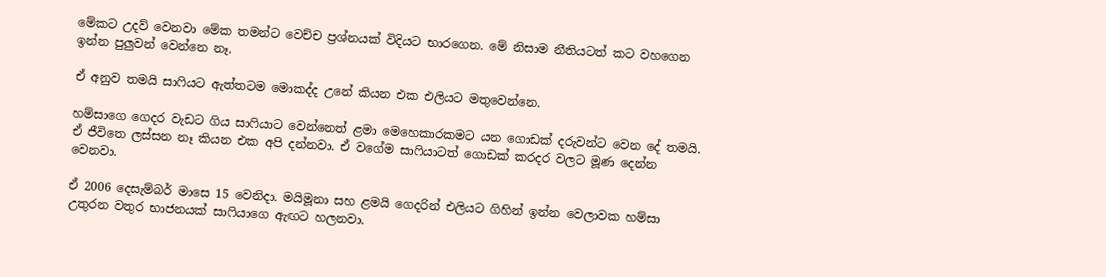මේකට උදව් වෙනවා මේක තමන්ට වෙච්ච ප්‍රශ්නයක් විදියට භාරගෙන. මේ නිසාම නීතියටත් කට වහගෙන ඉන්න පුලුවන් වෙන්නෙ නෑ.

ඒ අනුව තමයි සාෆියට ඇත්තටම මොකද්ද උනේ කියන එක එලියට මතුවෙන්නෙ.

හම්සාගෙ ගෙදර වැඩට ගිය සාෆියාට වෙන්නෙත් ළමා මෙහෙකාරකමට යන ගොඩක් දරුවන්ට වෙන දේ තමයි. ඒ ජීවිතෙ ලස්සන නෑ කියන එක අපි දන්නවා. ඒ වගේම සාෆියාටත් ගොඩක් කරදර වලට මූණ දෙන්න වෙනවා.

ඒ 2006 දෙසැම්බර් මාසෙ 15 වෙනිදා. මයිමූනා සහ ළමයි ගෙදරින් එලියට ගිහින් ඉන්න වෙලාවක හම්සා උතුරන වතුර භාජනයක් සාෆියාගෙ ඇඟට හලනවා.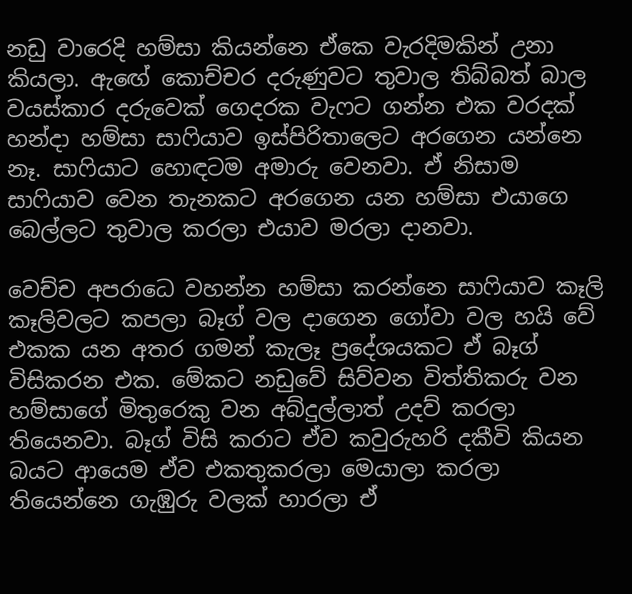නඩු වාරෙදි හම්සා කියන්නෙ ඒකෙ වැරදිමකින් උනා කියලා. ඇඟේ කොච්චර දරුණුවට තුවාල තිබ්බත් බාල වයස්කාර දරුවෙක් ගෙදරක වැෆට ගන්න එක වරදක් හන්දා හම්සා සාෆියාව ඉස්පිරිතාලෙට අරගෙන යන්නෙ නෑ. සාෆියාට හොඳටම අමාරු වෙනවා. ඒ නිසාම සාෆියාව වෙන තැනකට අරගෙන යන හම්සා එයාගෙ බෙල්ලට තුවාල කරලා එයාව මරලා දානවා.

වෙච්ච අපරාධෙ වහන්න හම්සා කරන්නෙ සාෆියාව කෑලි කෑලිවලට කපලා බෑග් වල දාගෙන ගෝවා වල හයි වේ එකක යන අතර ගමන් කැලෑ ප්‍රදේශයකට ඒ බෑග් විසිකරන එක. මේකට නඩුවේ සිව්වන විත්තිකරු වන හම්සාගේ මිතුරෙකු වන අබ්දුල්ලාත් උදව් කරලා තියෙනවා. බෑග් විසි කරාට ඒව කවුරුහරි දකීවි කියන බයට ආයෙම ඒව එකතුකරලා මෙයාලා කරලා තියෙන්නෙ ගැඹුරු වලක් හාරලා ඒ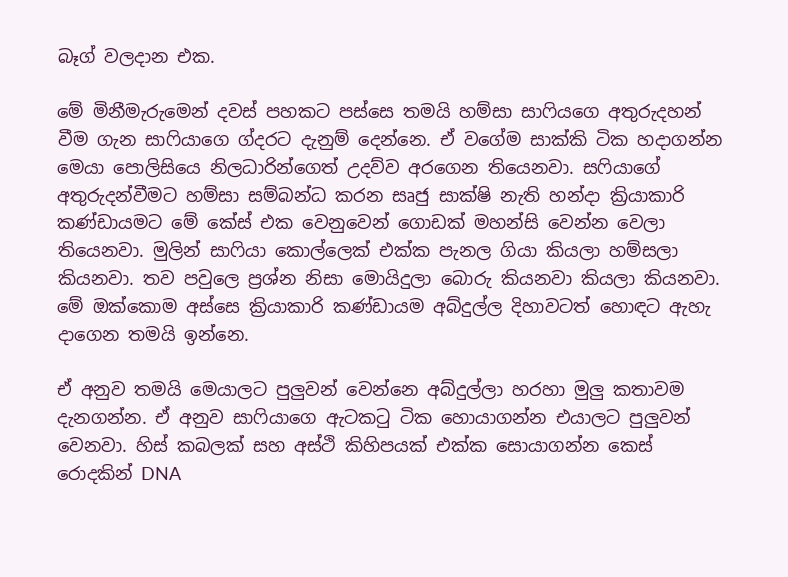බෑග් වලදාන එක.

මේ මිනීමැරුමෙන් දවස් පහකට පස්සෙ තමයි හම්සා සාෆියගෙ අතුරුදහන් වීම ගැන සාෆියාගෙ ග්දරට දැනුම් දෙන්නෙ. ඒ වගේම සාක්කි ටික හදාගන්න මෙයා පොලිසියෙ නිලධාරින්ගෙත් උදව්ව අරගෙන තියෙනවා. සෆියාගේ අතුරුදන්වීමට හම්සා සම්බන්ධ කරන සෘජු සාක්ෂි නැති හන්දා ක්‍රියාකාරි කණ්ඩායමට මේ කේස් එක වෙනුවෙන් ගොඩක් මහන්සි වෙන්න වෙලා තියෙනවා. මුලින් සාෆියා කොල්ලෙක් එක්ක පැනල ගියා කියලා හම්සලා කියනවා. තව පවුලෙ ප්‍රශ්න නිසා මොයිදුලා බොරු කියනවා කියලා කියනවා. මේ ඔක්කොම අස්සෙ ක්‍රියාකාරි කණ්ඩායම අබ්දුල්ල දිහාවටත් හොඳට ඇහැ දාගෙන තමයි ඉන්නෙ.

ඒ අනුව තමයි මෙයාලට පුලුවන් වෙන්නෙ අබ්දුල්ලා හරහා මුලු කතාවම දැනගන්න. ඒ අනුව සාෆියාගෙ ඇටකටු ටික හොයාගන්න එයාලට පුලුවන් වෙනවා. හිස් කබලක් සහ අස්ථි කිහිපයක් එක්ක සොයාගන්න කෙස් රොදකින් DNA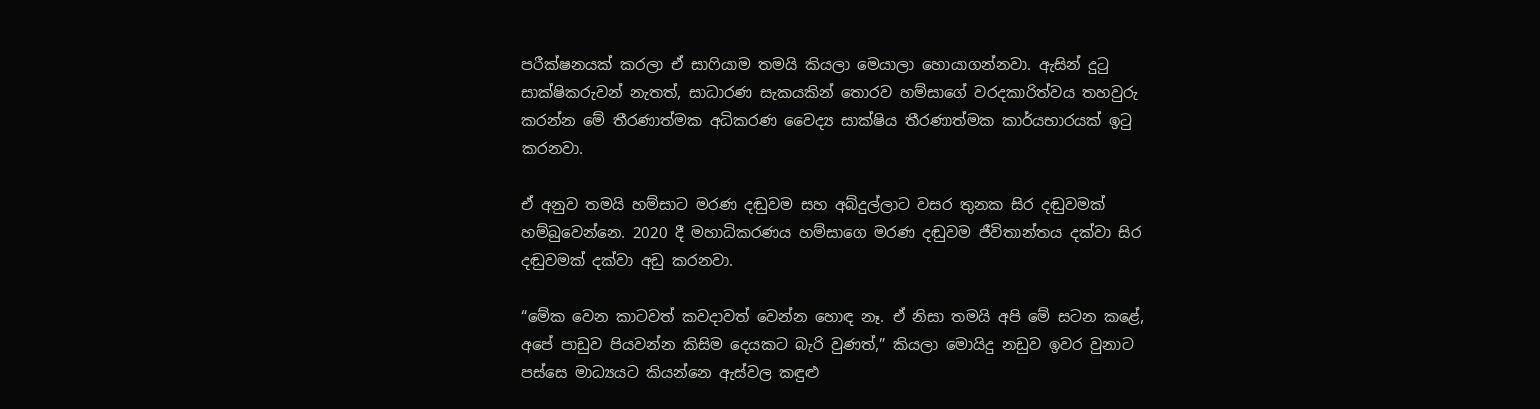පරීක්ෂනයක් කරලා ඒ සාෆියාම තමයි කියලා මෙයාලා හොයාගන්නවා. ඇසින් දුටු සාක්ෂිකරුවන් නැතත්, සාධාරණ සැකයකින් තොරව හම්සාගේ වරදකාරිත්වය තහවුරු කරන්න මේ තීරණාත්මක අධිකරණ වෛද්‍ය සාක්ෂිය තීරණාත්මක කාර්යභාරයක් ඉටු කරනවා.

ඒ අනුව තමයි හම්සාට මරණ දඬුවම සහ අබ්දුල්ලාට වසර තුනක සිර දඬුවමක් හම්බුවෙන්නෙ. 2020 දී මහාධිකරණය හම්සාගෙ මරණ දඬුවම ජීවිතාන්තය දක්වා සිර දඬුවමක් දක්වා අඩු කරනවා.

“මේක වෙන කාටවත් කවදාවත් වෙන්න හොඳ නෑ. ඒ නිසා තමයි අපි මේ සටන කළේ, අපේ පාඩුව පියවන්න කිසිම දෙයකට බැරි වුණත්,” කියලා මොයිදු නඩුව ඉවර වුනාට පස්සෙ මාධ්‍යයට කියන්නෙ ඇස්වල කඳුළු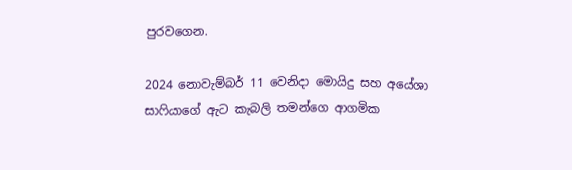පුරවගෙන.

2024 නොවැම්බර් 11 වෙනිදා මොයිදු සහ අයේශා සාෆියාගේ ඇට කැබලි තමන්ගෙ ආගමික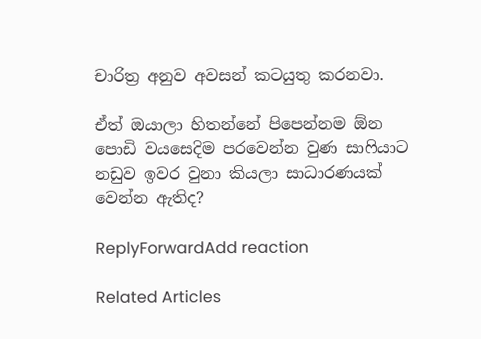චාරිත්‍ර අනුව අවසන් කටයුතු කරනවා.

ඒත් ඔයාලා හිතන්නේ පිපෙන්නම ඕන පොඩි වයසෙදිම පරවෙන්න වුණ සාෆියාට නඩුව ඉවර වුනා කියලා සාධාරණයක් වෙන්න ඇතිද?

ReplyForwardAdd reaction

Related Articles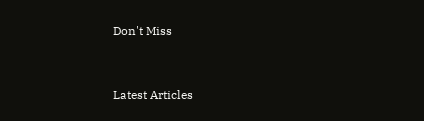Don't Miss


Latest Articles